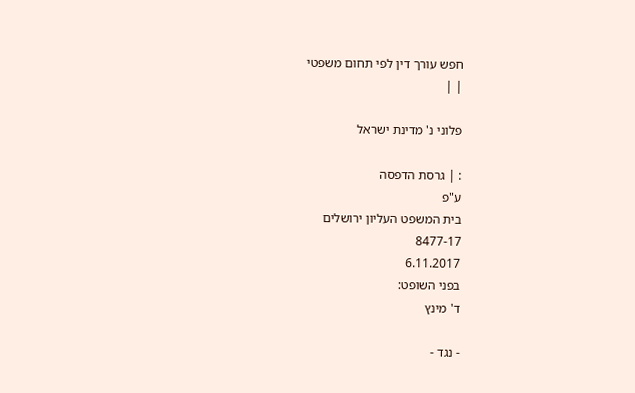חפש עורך דין לפי תחום משפטי
| |

פלוני נ' מדינת ישראל

: | גרסת הדפסה
ע"פ
בית המשפט העליון ירושלים
8477-17
6.11.2017
בפני השופט:
ד' מינץ

- נגד -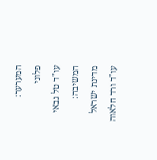המערער:
פלוני
עו"ד טל גבאי
המשיבה:
מדינת ישראל
עו"ד ורד חלאוה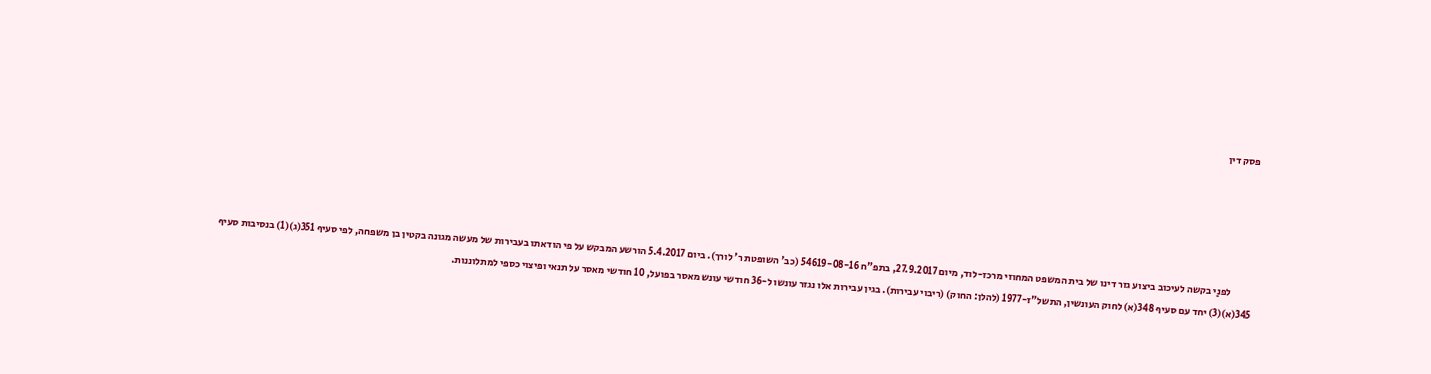פסק דין





           לפנַי בקשה לעיכוב ביצוע גזר דינו של בית המשפט המחוזי מרכז-לוד, מיום 27.9.2017, בתפ"ח 54619-08-16 (כב' השופטת ר' לורך). ביום 5.4.2017 הורשע המבקש על פי הודאתו בעבירות של מעשה מגונה בקטין בן משפחה, לפי סעיף 351(ג)(1) בנסיבות סעיף 345(א)(3) יחד עם סעיף 348(א) לחוק העונשין, התשל"ז-1977 (להלן: החוק) (ריבוי עבירות). בגין עבירות אלו נגזר עונשו ל-36 חודשי עונש מאסר בפועל, 10 חודשי מאסר על תנאי ופיצוי כספי למתלוננות.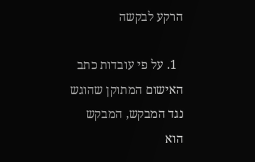הרקע לבקשה

  1. על פי עובדות כתב האישום המתוקן שהוגש נגד המבקש, המבקש הוא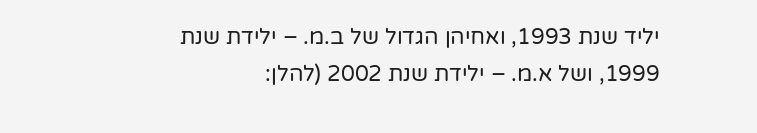יליד שנת 1993, ואחיהן הגדול של ב.מ. – ילידת שנת 1999, ושל א.מ. – ילידת שנת 2002 (להלן: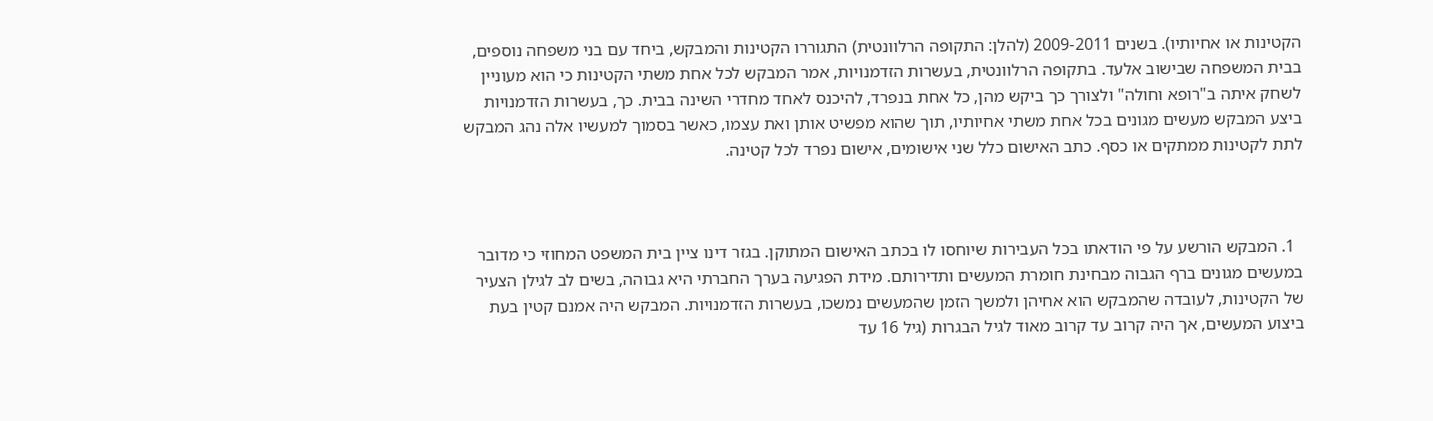הקטינות או אחיותיו). בשנים 2009-2011 (להלן: התקופה הרלוונטית) התגוררו הקטינות והמבקש, ביחד עם בני משפחה נוספים, בבית המשפחה שבישוב אלעד. בתקופה הרלוונטית, בעשרות הזדמנויות, אמר המבקש לכל אחת משתי הקטינות כי הוא מעוניין לשחק איתה ב"רופא וחולה" ולצורך כך ביקש מהן, כל אחת בנפרד, להיכנס לאחד מחדרי השינה בבית. כך, בעשרות הזדמנויות ביצע המבקש מעשים מגונים בכל אחת משתי אחיותיו, תוך שהוא מפשיט אותן ואת עצמו, כאשר בסמוך למעשיו אלה נהג המבקש לתת לקטינות ממתקים או כסף. כתב האישום כלל שני אישומים, אישום נפרד לכל קטינה.



  1. המבקש הורשע על פי הודאתו בכל העבירות שיוחסו לו בכתב האישום המתוקן. בגזר דינו ציין בית המשפט המחוזי כי מדובר במעשים מגונים ברף הגבוה מבחינת חומרת המעשים ותדירותם. מידת הפגיעה בערך החברתי היא גבוהה, בשים לב לגילן הצעיר של הקטינות, לעובדה שהמבקש הוא אחיהן ולמשך הזמן שהמעשים נמשכו, בעשרות הזדמנויות. המבקש היה אמנם קטין בעת ביצוע המעשים, אך היה קרוב עד קרוב מאוד לגיל הבגרות (גיל 16 עד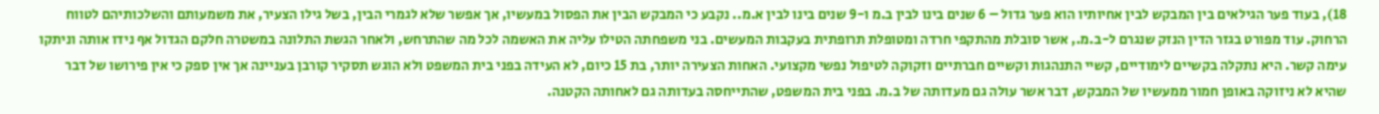18), בעוד פער הגילאים בין המבקש לבין אחיותיו הוא פער גדול – 6 שנים בינו לבין ב.מ ו-9 שנים בינו לבין א.מ.. נקבע כי המבקש הבין את הפסול במעשיו, אך אפשר שלא לגמרי הבין, בשל גילו הצעיר, את משמעותם והשלכותיהם לטווח הרחוק. עוד מפורט בגזר הדין הנזק שנגרם ל-ב.מ., אשר סובלת מהתקפי חרדה ומטופלת תרופתית בעקבות המעשים. בני משפחתה הטילו עליה את האשמה לכל מה שהתרחש, ולאחר הגשת התלונה במשטרה חלקם הגדול אף נידו אותה וניתקו עימה קשר. היא נתקלה בקשיים לימודיים, קשיי התנהגות וקשיים חברתיים וזקוקה לטיפול נפשי מקצועי. האחות הצעירה יותר, בת 15 כיום, לא העידה בפני בית המשפט ולא הוגש תסקיר קורבן בעניינה אך אין ספק כי אין פירושו של דבר שהיא לא ניזוקה באופן חמור ממעשיו של המבקש, דבר אשר עולה גם מעדותה של ב.מ. בפני בית המשפט, שהתייחסה בעדותה גם לאחותה הקטנה.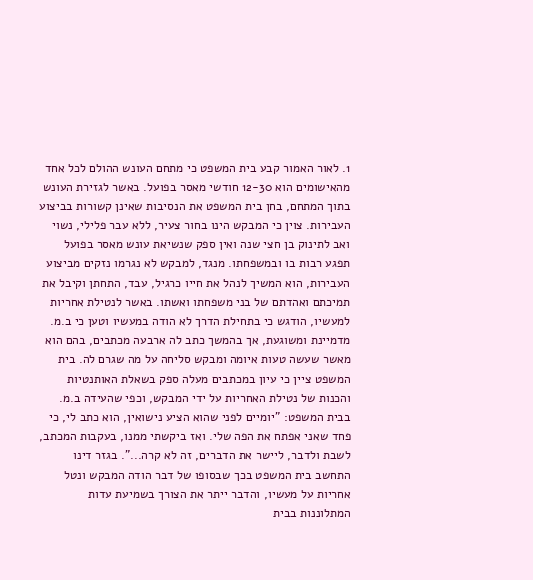1. לאור האמור קבע בית המשפט כי מתחם העונש ההולם לכל אחד מהאישומים הוא 12-30 חודשי מאסר בפועל. באשר לגזירת העונש בתוך המתחם, בחן בית המשפט את הנסיבות שאינן קשורות בביצוע העבירות. צוין כי המבקש הינו בחור צעיר, ללא עבר פלילי, נשוי ואב לתינוק בן חצי שנה ואין ספק שנשיאת עונש מאסר בפועל תפגע רבות בו ובמשפחתו. מנגד, למבקש לא נגרמו נזקים מביצוע העבירות, הוא המשיך לנהל את חייו כרגיל, עבד, התחתן וקיבל את תמיכתם ואהדתם של בני משפחתו ואשתו. באשר לנטילת אחריות למעשיו, הודגש כי בתחילת הדרך לא הודה במעשיו וטען כי ב.מ. מדמיינת ומשוגעת, אך בהמשך כתב לה ארבעה מכתבים, בהם הוא מאשר שעשה טעות איומה ומבקש סליחה על מה שגרם לה. בית המשפט ציין כי עיון במכתבים מעלה ספק בשאלת האותנטיות והכנות של נטילת האחריות על ידי המבקש, וכפי שהעידה ב.מ. בבית המשפט: "יומיים לפני שהוא הציע נישואין, הוא כתב לי, כי פחד שאני אפתח את הפה שלי. ואז ביקשתי ממנו, בעקבות המכתב, לשבת ולדבר, ליישר את הדברים, זה לא קרה...". בגזר דינו התחשב בית המשפט בכך שבסופו של דבר הודה המבקש ונטל אחריות על מעשיו, והדבר ייתר את הצורך בשמיעת עדות המתלוננות בבית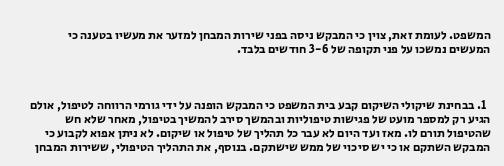המשפט. לעומת זאת, צוין כי המבקש ניסה בפני שירות המבחן למזער את מעשיו בטענה כי המעשים נמשכו על פני תקופה של 3-6 חודשים בלבד.



  1. בבחינת שיקולי השיקום קבע בית המשפט כי המבקש הופנה על ידי גורמי הרווחה לטיפול, אולם הגיע רק למספר מועט של פגישות טיפוליות ובהמשך סירב להמשיך בטיפול, מאחר שלא חש שהטיפול תורם לו. מאז ועד היום לא עבר כל תהליך של טיפול או שיקום. לא ניתן אפוא לקבוע כי המבקש השתקם או כי יש סיכוי של ממש שישתקם. בנוסף, את התהליך הטיפולי, ששירות המבחן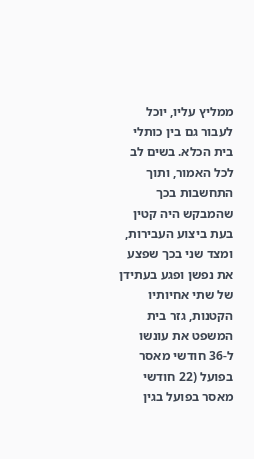ממליץ עליו, יוכל לעבור גם בין כותלי בית הכלא. בשים לב לכל האמור, ותוך התחשבות בכך שהמבקש היה קטין בעת ביצוע העבירות, ומצד שני בכך שפצע את נפשן ופגע בעתידן של שתי אחיותיו הקטנות, גזר בית המשפט את עונשו ל-36 חודשי מאסר בפועל (22 חודשי מאסר בפועל בגין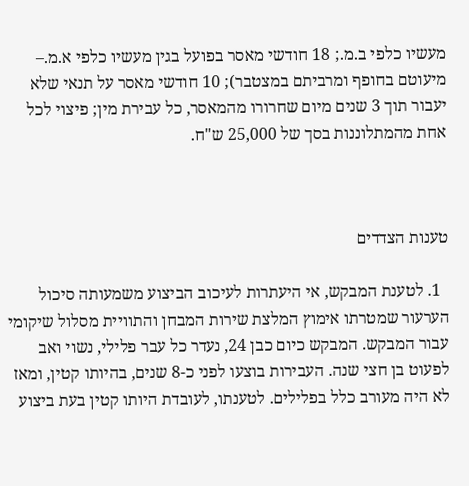מעשיו כלפי ב.מ.; 18 חודשי מאסר בפועל בגין מעשיו כלפי א.מ.– מיעוטם בחופף ומרביתם במצטבר); 10 חודשי מאסר על תנאי שלא יעבור תוך 3 שנים מיום שחרורו מהמאסר, כל עבירת מין; פיצוי לכל אחת מהמתלוננות בסך של 25,000 ש"ח.



טענות הצדדים

  1. לטענת המבקש, אי היעתרות לעיכוב הביצוע משמעותה סיכול הערעור שמטרתו אימוץ המלצת שירות המבחן והתוויית מסלול שיקומי עבור המבקש. המבקש כיום כבן 24, נעדר כל עבר פלילי, נשוי ואב לפעוט בן חצי שנה. העבירות בוצעו לפני כ-8 שנים, בהיותו קטין, ומאז לא היה מעורב כלל בפלילים. לטענתו, לעובדת היותו קטין בעת ביצוע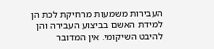העבירות משמעות מרחיקת לכת הן למידת האשם בביצוע העבירה והן להיבט השיקומי. אין המדובר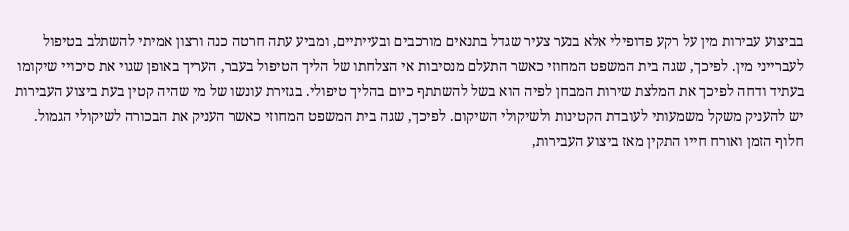בביצוע עבירות מין על רקע פדופילי אלא בנער צעיר שגדל בתנאים מורכבים ובעייתיים, ומביע עתה חרטה כנה ורצון אמיתי להשתלב בטיפול לעברייני מין. לפיכך, שגה בית המשפט המחוזי כאשר התעלם מנסיבות אי הצלחתו של הליך הטיפול בעבר, העריך באופן שגוי את סיכויי שיקומו בעתיד ודחה לפיכך את המלצת שירות המבחן לפיה הוא בשל להשתתף כיום בהליך טיפולי. בגזירת עונשו של מי שהיה קטין בעת ביצוע העבירות יש להעניק משקל משמעותי לעובדת הקטינות ולשיקולי השיקום. לפיכך, שגה בית המשפט המחוזי כאשר העניק את הבכורה לשיקולי הגמול. חלוף הזמן ואורח חייו התקין מאז ביצוע העבירות,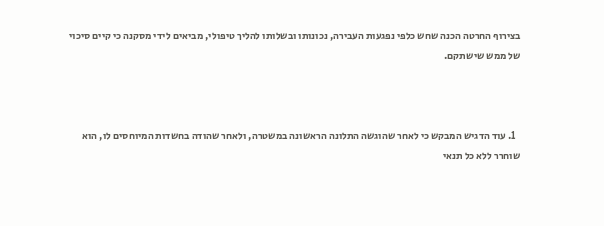בצירוף החרטה הכנה שחש כלפי נפגעות העבירה, נכונותו ובשלותו להליך טיפולי, מביאים לידי מסקנה כי קיים סיכוי של ממש שישתקם.



  1. עוד הדגיש המבקש כי לאחר שהוגשה התלונה הראשונה במשטרה, ולאחר שהודה בחשדות המיוחסים לו, הוא שוחרר ללא כל תנאי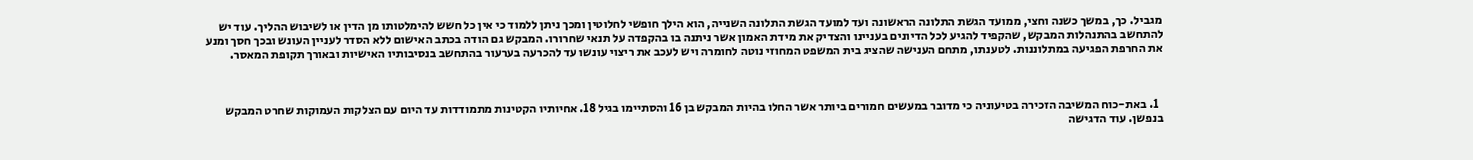מגביל. כך, במשך כשנה וחצי, ממועד הגשת התלונה הראשונה ועד למועד הגשת התלונה השנייה, הוא הילך חופשי לחלוטין ומכך ניתן ללמוד כי אין כל חשש להימלטותו מן הדין או לשיבוש ההליך. עוד יש להתחשב בהתנהלות המבקש, שהקפיד להגיע לכל הדיונים בעניינו והצדיק את מידת האמון אשר ניתנה בו בהקפדה על תנאי שחרורו. המבקש גם הודה בכתב האישום ללא הסדר לעניין העונש ובכך חסך ומנע את החרפת הפגיעה במתלוננות. לטענתו, מתחם הענישה שהציג בית המשפט המחוזי נוטה לחומרה ויש לעכב את ריצוי עונשו עד להכרעה בערעור בהתחשב בנסיבותיו האישיות ובאורך תקופת המאסר.



  1. באת-כוח המשיבה הזכירה בטיעוניה כי מדובר במעשים חמורים ביותר אשר החלו בהיות המבקש בן 16 והסתיימו בגיל 18. אחיותיו הקטינות מתמודדות עד היום עם הצלקות העמוקות שחרט המבקש בנפשן. עוד הדגישה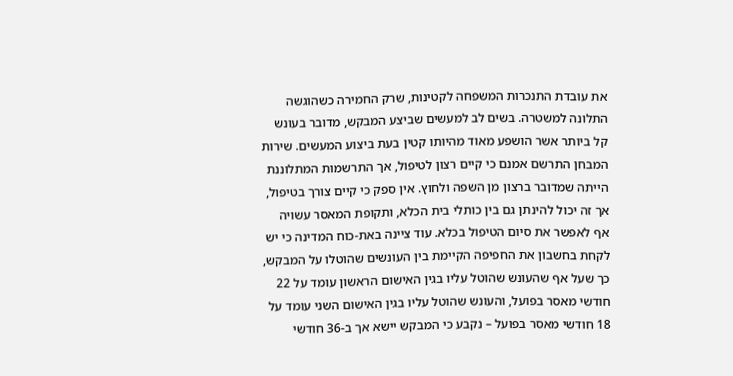את עובדת התנכרות המשפחה לקטינות, שרק החמירה כשהוגשה התלונה למשטרה. בשים לב למעשים שביצע המבקש, מדובר בעונש קל ביותר אשר הושפע מאוד מהיותו קטין בעת ביצוע המעשים. שירות המבחן התרשם אמנם כי קיים רצון לטיפול, אך התרשמות המתלוננת הייתה שמדובר ברצון מן השפה ולחוץ. אין ספק כי קיים צורך בטיפול, אך זה יכול להינתן גם בין כותלי בית הכלא, ותקופת המאסר עשויה אף לאפשר את סיום הטיפול בכלא. עוד ציינה באת-כוח המדינה כי יש לקחת בחשבון את החפיפה הקיימת בין העונשים שהוטלו על המבקש, כך שעל אף שהעונש שהוטל עליו בגין האישום הראשון עומד על 22 חודשי מאסר בפועל, והעונש שהוטל עליו בגין האישום השני עומד על 18 חודשי מאסר בפועל – נקבע כי המבקש יישא אך ב-36 חודשי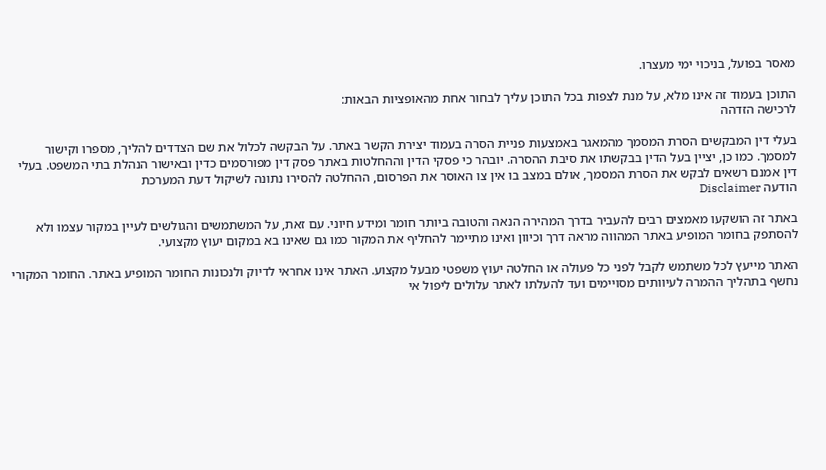מאסר בפועל, בניכוי ימי מעצרו.

התוכן בעמוד זה אינו מלא, על מנת לצפות בכל התוכן עליך לבחור אחת מהאופציות הבאות:
לרכישה הזדהה

בעלי דין המבקשים הסרת המסמך מהמאגר באמצעות פניית הסרה בעמוד יצירת הקשר באתר. על הבקשה לכלול את שם הצדדים להליך, מספרו וקישור למסמך. כמו כן, יציין בעל הדין בבקשתו את סיבת ההסרה. יובהר כי פסקי הדין וההחלטות באתר פסק דין מפורסמים כדין ובאישור הנהלת בתי המשפט. בעלי דין אמנם רשאים לבקש את הסרת המסמך, אולם במצב בו אין צו האוסר את הפרסום, ההחלטה להסירו נתונה לשיקול דעת המערכת
הודעה Disclaimer

באתר זה הושקעו מאמצים רבים להעביר בדרך המהירה הנאה והטובה ביותר חומר ומידע חיוני. עם זאת, על המשתמשים והגולשים לעיין במקור עצמו ולא להסתפק בחומר המופיע באתר המהווה מראה דרך וכיוון ואינו מתיימר להחליף את המקור כמו גם שאינו בא במקום יעוץ מקצועי.

האתר מייעץ לכל משתמש לקבל לפני כל פעולה או החלטה יעוץ משפטי מבעל מקצוע. האתר אינו אחראי לדיוק ולנכונות החומר המופיע באתר. החומר המקורי נחשף בתהליך ההמרה לעיוותים מסויימים ועד להעלתו לאתר עלולים ליפול אי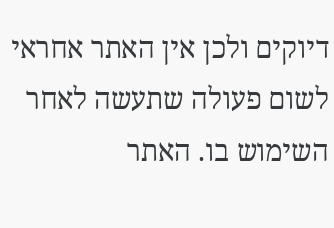דיוקים ולכן אין האתר אחראי לשום פעולה שתעשה לאחר השימוש בו. האתר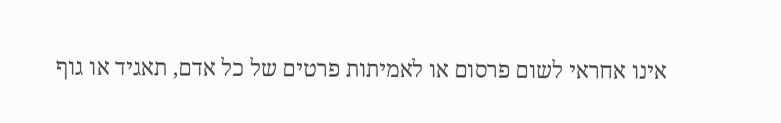אינו אחראי לשום פרסום או לאמיתות פרטים של כל אדם, תאגיד או גוף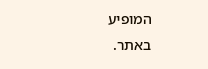המופיע באתר.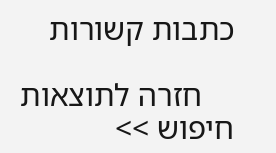כתבות קשורות

    חזרה לתוצאות חיפוש >>